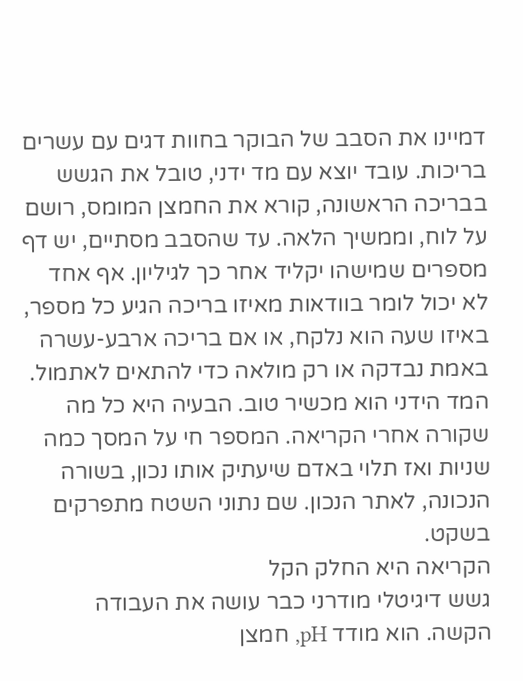דמיינו את הסבב של הבוקר בחוות דגים עם עשרים בריכות. עובד יוצא עם מד ידני, טובל את הגשש בבריכה הראשונה, קורא את החמצן המומס, רושם על לוח, וממשיך הלאה. עד שהסבב מסתיים, יש דף מספרים שמישהו יקליד אחר כך לגיליון. אף אחד לא יכול לומר בוודאות מאיזו בריכה הגיע כל מספר, באיזו שעה הוא נלקח, או אם בריכה ארבע-עשרה באמת נבדקה או רק מולאה כדי להתאים לאתמול.
המד הידני הוא מכשיר טוב. הבעיה היא כל מה שקורה אחרי הקריאה. המספר חי על המסך כמה שניות ואז תלוי באדם שיעתיק אותו נכון, בשורה הנכונה, לאתר הנכון. שם נתוני השטח מתפרקים בשקט.
הקריאה היא החלק הקל
גשש דיגיטלי מודרני כבר עושה את העבודה הקשה. הוא מודד pH, חמצן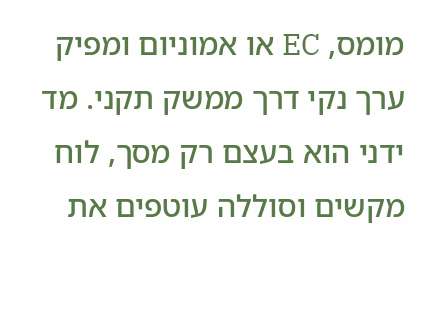מומס, EC או אמוניום ומפיק ערך נקי דרך ממשק תקני. מד ידני הוא בעצם רק מסך, לוח מקשים וסוללה עוטפים את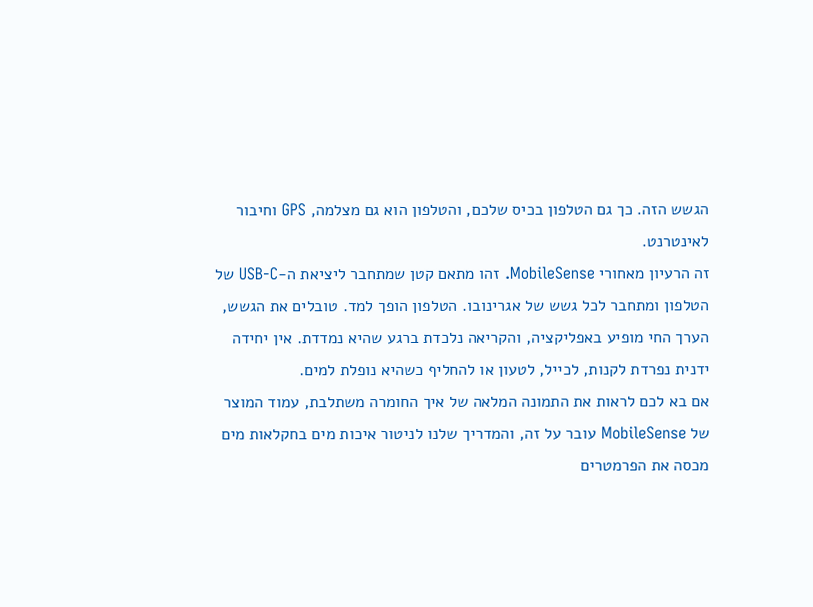הגשש הזה. כך גם הטלפון בכיס שלכם, והטלפון הוא גם מצלמה, GPS וחיבור לאינטרנט.
זה הרעיון מאחורי MobileSense. זהו מתאם קטן שמתחבר ליציאת ה-USB-C של הטלפון ומתחבר לכל גשש של אגרינובו. הטלפון הופך למד. טובלים את הגשש, הערך החי מופיע באפליקציה, והקריאה נלכדת ברגע שהיא נמדדת. אין יחידה ידנית נפרדת לקנות, לכייל, לטעון או להחליף כשהיא נופלת למים.
אם בא לכם לראות את התמונה המלאה של איך החומרה משתלבת, עמוד המוצר של MobileSense עובר על זה, והמדריך שלנו לניטור איכות מים בחקלאות מים מכסה את הפרמטרים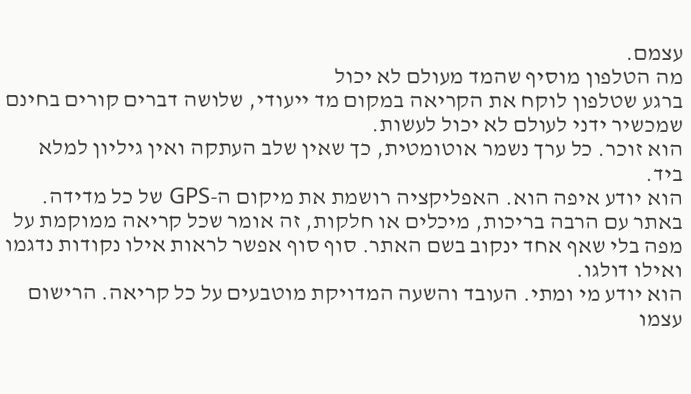עצמם.
מה הטלפון מוסיף שהמד מעולם לא יכול
ברגע שטלפון לוקח את הקריאה במקום מד ייעודי, שלושה דברים קורים בחינם שמכשיר ידני לעולם לא יכול לעשות.
הוא זוכר. כל ערך נשמר אוטומטית, כך שאין שלב העתקה ואין גיליון למלא ביד.
הוא יודע איפה הוא. האפליקציה רושמת את מיקום ה-GPS של כל מדידה. באתר עם הרבה בריכות, מיכלים או חלקות, זה אומר שכל קריאה ממוקמת על מפה בלי שאף אחד ינקוב בשם האתר. סוף סוף אפשר לראות אילו נקודות נדגמו ואילו דולגו.
הוא יודע מי ומתי. העובד והשעה המדויקת מוטבעים על כל קריאה. הרישום עצמו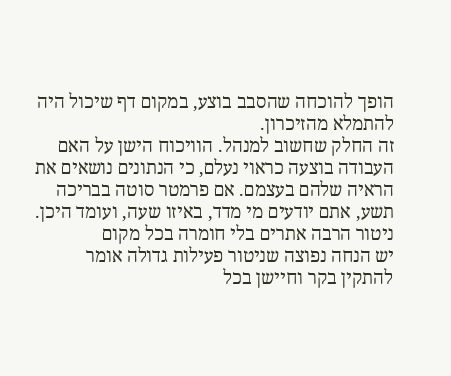הופך להוכחה שהסבב בוצע, במקום דף שיכול היה להתמלא מהזיכרון.
זה החלק שחשוב למנהל. הוויכוח הישן על האם העבודה בוצעה כראוי נעלם, כי הנתונים נושאים את הראיה שלהם בעצמם. אם פרמטר סוטה בבריכה תשע, אתם יודעים מי מדד, באיזו שעה, ועומד היכן.
ניטור הרבה אתרים בלי חומרה בכל מקום
יש הנחה נפוצה שניטור פעילות גדולה אומר להתקין בקר וחיישן בכל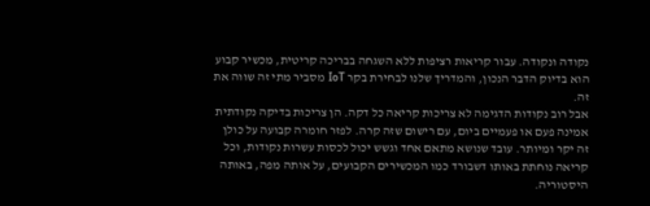נקודה ונקודה. עבור קריאות רציפות ללא השגחה בבריכה קריטית, מכשיר קבוע הוא בדיוק הדבר הנכון, והמדריך שלנו לבחירת בקר IoT מסביר מתי זה שווה את זה.
אבל רוב נקודות הדגימה לא צריכות קריאה כל דקה. הן צריכות בדיקה נקודתית אמינה פעם או פעמיים ביום, עם רישום שזה קרה. לפזר חומרה קבועה על כולן זה יקר ומיותר. עובד שנושא מתאם אחד וגשש יכול לכסות עשרות נקודות, וכל קריאה נוחתת באותו דשבורד כמו המכשירים הקבועים, על אותה מפה, באותה היסטוריה.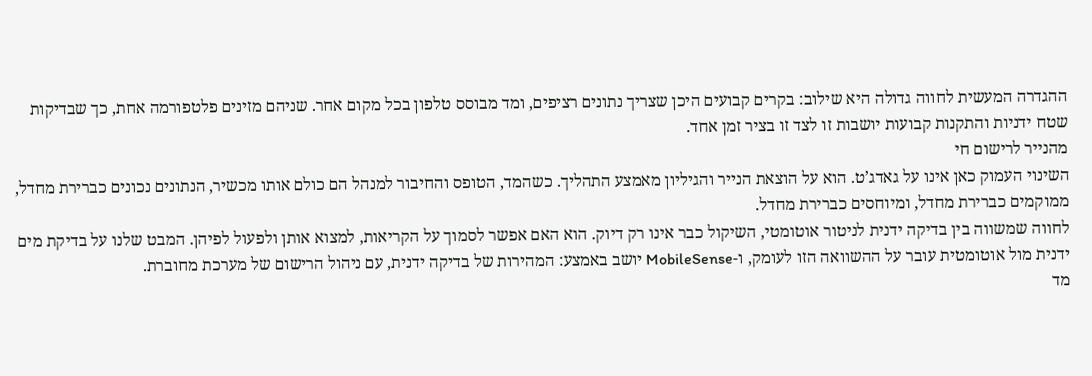ההגדרה המעשית לחווה גדולה היא שילוב: בקרים קבועים היכן שצריך נתונים רציפים, ומד מבוסס טלפון בכל מקום אחר. שניהם מזינים פלטפורמה אחת, כך שבדיקות שטח ידניות והתקנות קבועות יושבות זו לצד זו בציר זמן אחד.
מהנייר לרישום חי
השינוי העמוק כאן אינו על גאדג’ט. הוא על הוצאת הנייר והגיליון מאמצע התהליך. כשהמד, הטופס והחיבור למנהל הם כולם אותו מכשיר, הנתונים נכונים כברירת מחדל, ממוקמים כברירת מחדל, ומיוחסים כברירת מחדל.
לחווה שמשווה בין בדיקה ידנית לניטור אוטומטי, השיקול כבר אינו רק דיוק. הוא האם אפשר לסמוך על הקריאות, למצוא אותן ולפעול לפיהן. המבט שלנו על בדיקת מים ידנית מול אוטומטית עובר על ההשוואה הזו לעומק, ו-MobileSense יושב באמצע: המהירות של בדיקה ידנית, עם ניהול הרישום של מערכת מחוברת.
מד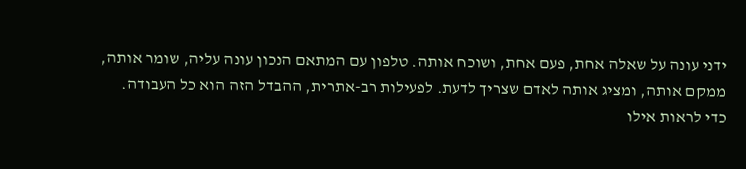ידני עונה על שאלה אחת, פעם אחת, ושוכח אותה. טלפון עם המתאם הנכון עונה עליה, שומר אותה, ממקם אותה, ומציג אותה לאדם שצריך לדעת. לפעילות רב-אתרית, ההבדל הזה הוא כל העבודה.
כדי לראות אילו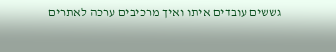גששים עובדים איתו ואיך מרכיבים ערכה לאתרים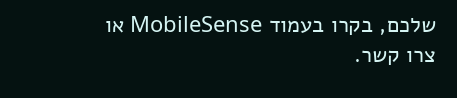שלכם, בקרו בעמוד MobileSense או צרו קשר.